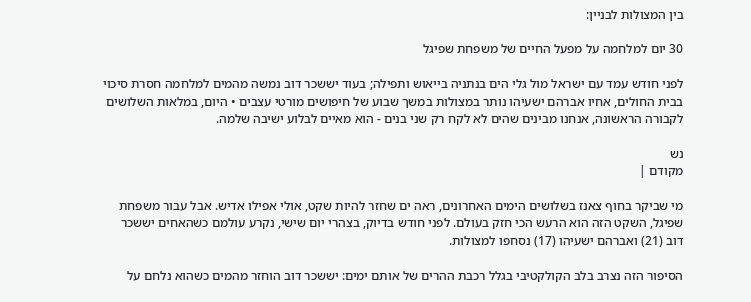בין המצולות לבניין:

30 יום למלחמה על מפעל החיים של משפחת שפיגל

לפני חודש עמד עם ישראל מול גלי הים בנתניה בייאוש ותפילה; בעוד יששכר דוב נמשה מהמים למלחמה חסרת סיכוי בבית החולים, אחיו אברהם ישעיהו נותר במצולות במשך שבוע של חיפושים מורטי עצבים • היום, במלאות השלושים לקבורה הראשונה, אנחנו מבינים שהים לא לקח רק שני בנים - הוא מאיים לבלוע ישיבה שלמה.

נש
מקודם |

מי שביקר בחוף צאנז בשלושים הימים האחרונים, ראה ים שחזר להיות שקט, אולי אפילו אדיש. אבל עבור משפחת שפיגל, השקט הזה הוא הרעש הכי חזק בעולם. לפני חודש בדיוק, בצהרי יום שישי, נקרע עולמם כשהאחים יששכר דוב (21) ואברהם ישעיהו (17) נסחפו למצולות.

הסיפור הזה נצרב בלב הקולקטיבי בגלל רכבת ההרים של אותם ימים: יששכר דוב הוחזר מהמים כשהוא נלחם על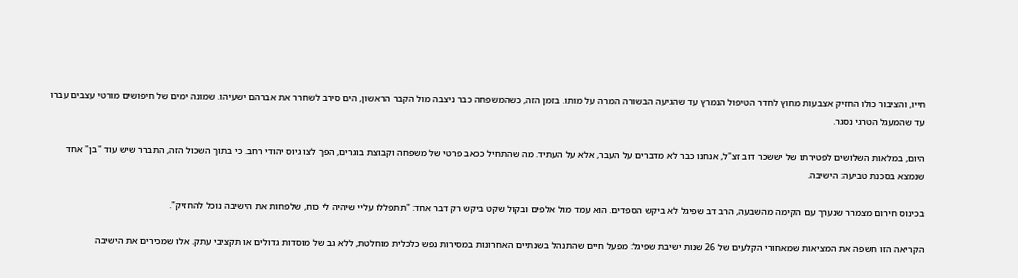חייו, והציבור כולו החזיק אצבעות מחוץ לחדר הטיפול הנמרץ עד שהגיעה הבשורה המרה על מותו. בזמן הזה, כשהמשפחה כבר ניצבה מול הקבר הראשון, הים סירב לשחרר את אברהם ישעיהו. שמונה ימים של חיפושים מורטי עצבים עברו עד שהמעגל הטרגי נסגר.

היום, במלאות השלושים לפטירתו של יששכר דוב זצ"ל, אנחנו כבר לא מדברים על העבר, אלא על העתיד. מה שהתחיל ככאב פרטי של משפחה וקבוצת בוגרים, הפך לצו גיוס יהודי רחב. כי בתוך השכול הזה, התברר שיש עוד "בן" אחד שנמצא בסכנת טביעה: הישיבה.

בכינוס חירום מצמרר שנערך עם הקימה מהשבעה, הרב דב שפיגל לא ביקש הספדים. הוא עמד מול אלפים ובקול שקט ביקש רק דבר אחד: "תתפללו עליי שיהיה לי כוח, שלפחות את הישיבה נוכל להחזיק".

הקריאה הזו חשפה את המציאות שמאחורי הקלעים של 26 שנות ישיבת שפיגל: מפעל חיים שהתנהל בשנתיים האחרונות במסירות נפש כלכלית מוחלטת, ללא גב של מוסדות גדולים או תקציבי עתק. אלו שמכירים את הישיבה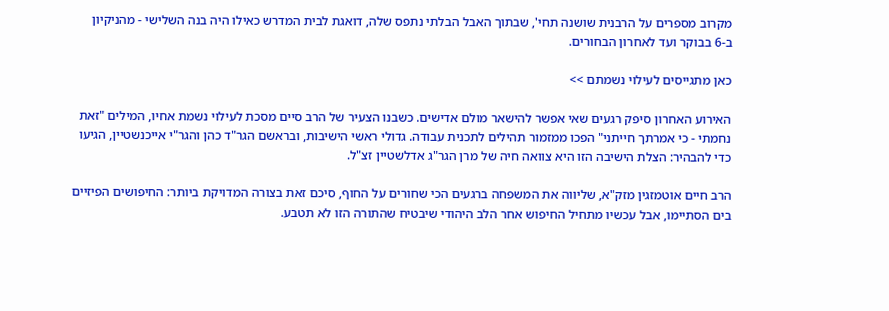מקרוב מספרים על הרבנית שושנה תחי', שבתוך האבל הבלתי נתפס שלה, דואגת לבית המדרש כאילו היה בנה השלישי - מהניקיון ב-6 בבוקר ועד לאחרון הבחורים.

כאן מתגייסים לעילוי נשמתם >>

האירוע האחרון סיפק רגעים שאי אפשר להישאר מולם אדישים. כשבנו הצעיר של הרב סיים מסכת לעילוי נשמת אחיו, המילים "זאת נחמתי - כי אמרתך חייתני" הפכו ממזמור תהילים לתכנית עבודה. גדולי ראשי הישיבות, ובראשם הגר"ד כהן והגר"י אייכנשטיין, הגיעו כדי להבהיר: הצלת הישיבה הזו היא צוואה חיה של מרן הגר"ג אדלשטיין זצ"ל.

הרב חיים אוטמזגין מזק"א, שליווה את המשפחה ברגעים הכי שחורים על החוף, סיכם זאת בצורה המדויקת ביותר: החיפושים הפיזיים בים הסתיימו, אבל עכשיו מתחיל החיפוש אחר הלב היהודי שיבטיח שהתורה הזו לא תטבע.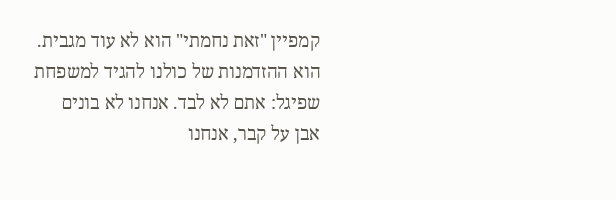קמפיין "זאת נחמתי" הוא לא עוד מגבית. הוא ההזדמנות של כולנו להגיד למשפחת שפיגל: אתם לא לבד. אנחנו לא בונים אבן על קבר, אנחנו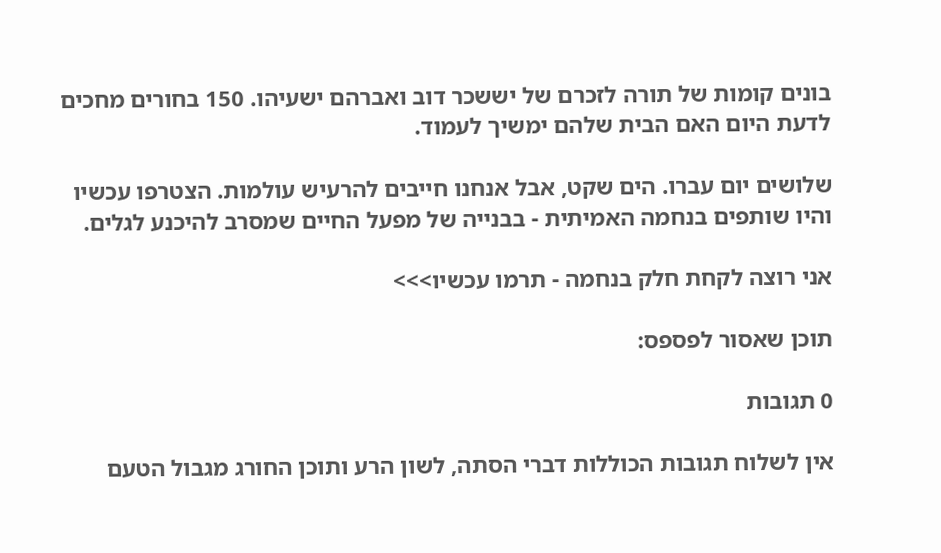בונים קומות של תורה לזכרם של יששכר דוב ואברהם ישעיהו. 150 בחורים מחכים לדעת היום האם הבית שלהם ימשיך לעמוד.

שלושים יום עברו. הים שקט, אבל אנחנו חייבים להרעיש עולמות. הצטרפו עכשיו והיו שותפים בנחמה האמיתית - בבנייה של מפעל החיים שמסרב להיכנע לגלים.

אני רוצה לקחת חלק בנחמה - תרמו עכשיו>>>

תוכן שאסור לפספס:

0 תגובות

אין לשלוח תגובות הכוללות דברי הסתה, לשון הרע ותוכן החורג מגבול הטעם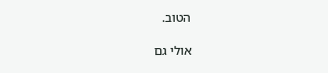הטוב.

אולי גם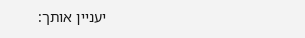יעניין אותך: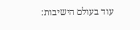עוד בעולם הישיבות: